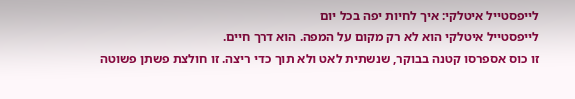לייפסטייל איטלקי: איך לחיות יפה בכל יום
לייפסטייל איטלקי הוא לא רק מקום על המפה. הוא דרך חיים.
זו כוס אספרסו קטנה בבוקר, שנשתית לאט ולא תוך כדי ריצה. זו חולצת פשתן פשוטה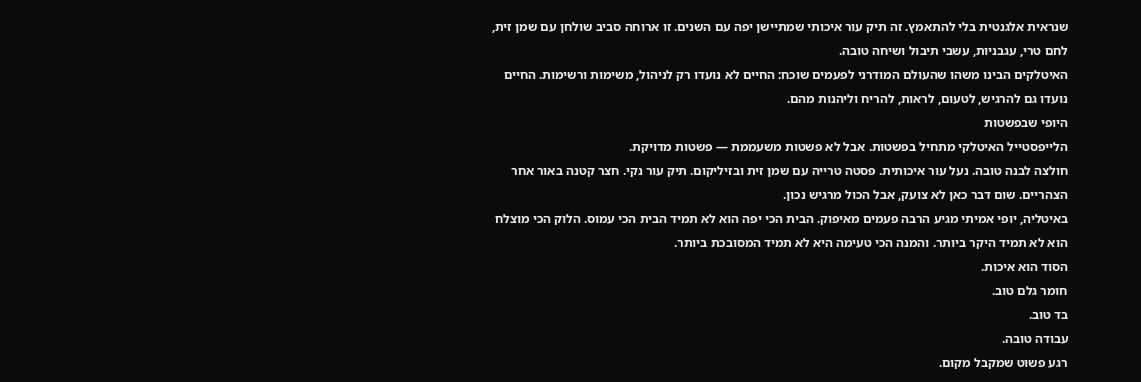שנראית אלגנטית בלי להתאמץ. זה תיק עור איכותי שמתיישן יפה עם השנים. זו ארוחה סביב שולחן עם שמן זית, לחם טרי, עגבניות, עשבי תיבול ושיחה טובה.
האיטלקים הבינו משהו שהעולם המודרני לפעמים שוכח: החיים לא נועדו רק לניהול, משימות ורשימות. החיים נועדו גם להרגיש, לטעום, לראות, להריח וליהנות מהם.
היופי שבפשטות
הלייפסטייל האיטלקי מתחיל בפשטות. אבל לא פשטות משעממת — פשטות מדויקת.
חולצה לבנה טובה. נעל עור איכותית. פסטה טרייה עם שמן זית ובזיליקום. תיק עור נקי. חצר קטנה באור אחר הצהריים. שום דבר כאן לא צועק, אבל הכול מרגיש נכון.
באיטליה, יופי אמיתי מגיע הרבה פעמים מאיפוק. הבית הכי יפה הוא לא תמיד הבית הכי עמוס. הלוק הכי מוצלח הוא לא תמיד היקר ביותר. והמנה הכי טעימה היא לא תמיד המסובכת ביותר.
הסוד הוא איכות.
חומר גלם טוב.
בד טוב.
עבודה טובה.
רגע פשוט שמקבל מקום.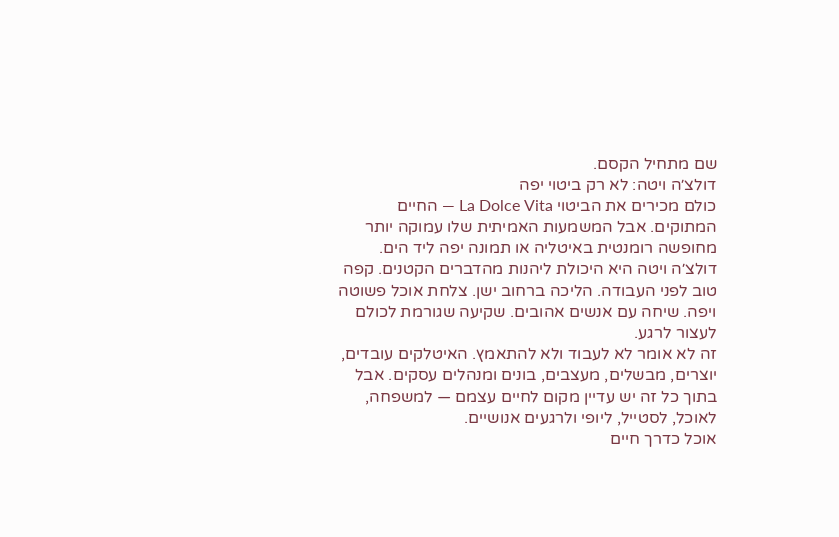שם מתחיל הקסם.
דולצ׳ה ויטה: לא רק ביטוי יפה
כולם מכירים את הביטוי La Dolce Vita — החיים המתוקים. אבל המשמעות האמיתית שלו עמוקה יותר מחופשה רומנטית באיטליה או תמונה יפה ליד הים.
דולצ׳ה ויטה היא היכולת ליהנות מהדברים הקטנים. קפה טוב לפני העבודה. הליכה ברחוב ישן. צלחת אוכל פשוטה ויפה. שיחה עם אנשים אהובים. שקיעה שגורמת לכולם לעצור לרגע.
זה לא אומר לא לעבוד ולא להתאמץ. האיטלקים עובדים, יוצרים, מבשלים, מעצבים, בונים ומנהלים עסקים. אבל בתוך כל זה יש עדיין מקום לחיים עצמם — למשפחה, לאוכל, לסטייל, ליופי ולרגעים אנושיים.
אוכל כדרך חיים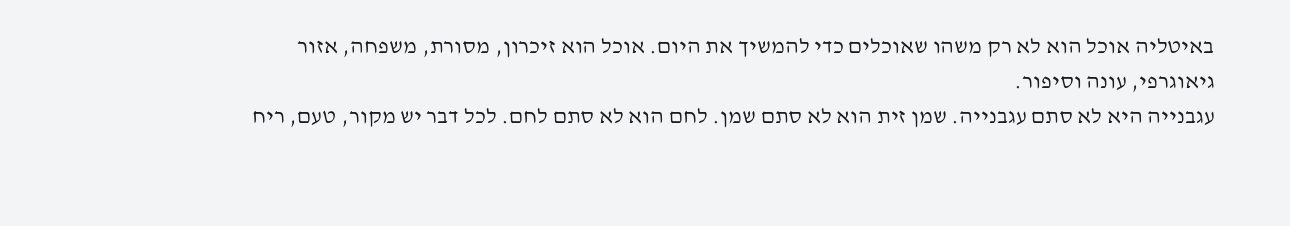באיטליה אוכל הוא לא רק משהו שאוכלים כדי להמשיך את היום. אוכל הוא זיכרון, מסורת, משפחה, אזור גיאוגרפי, עונה וסיפור.
עגבנייה היא לא סתם עגבנייה. שמן זית הוא לא סתם שמן. לחם הוא לא סתם לחם. לכל דבר יש מקור, טעם, ריח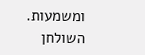ומשמעות.
השולחן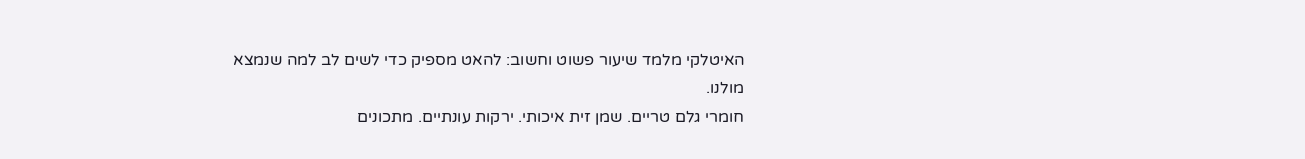האיטלקי מלמד שיעור פשוט וחשוב: להאט מספיק כדי לשים לב למה שנמצא מולנו.
חומרי גלם טריים. שמן זית איכותי. ירקות עונתיים. מתכונים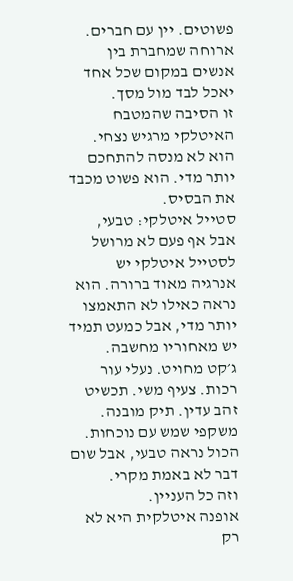פשוטים. יין עם חברים. ארוחה שמחברת בין אנשים במקום שכל אחד יאכל לבד מול מסך.
זו הסיבה שהמטבח האיטלקי מרגיש נצחי. הוא לא מנסה להתחכם יותר מדי. הוא פשוט מכבד את הבסיס.
סטייל איטלקי: טבעי, אבל אף פעם לא מרושל
לסטייל איטלקי יש אנרגיה מאוד ברורה. הוא נראה כאילו לא התאמצו יותר מדי, אבל כמעט תמיד יש מאחוריו מחשבה.
ג׳קט מחויט. נעלי עור רכות. צעיף משי. תכשיט זהב עדין. תיק מובנה. משקפי שמש עם נוכחות. הכול נראה טבעי, אבל שום דבר לא באמת מקרי.
וזה כל העניין.
אופנה איטלקית היא לא רק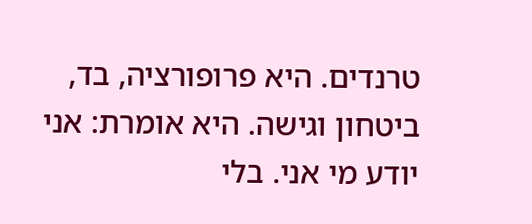טרנדים. היא פרופורציה, בד, ביטחון וגישה. היא אומרת: אני יודע מי אני. בלי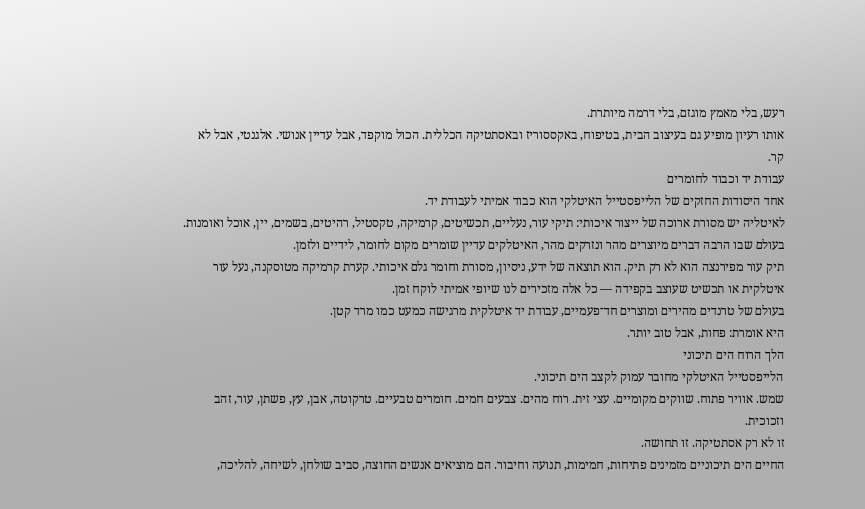רעש, בלי מאמץ מוגזם, בלי דרמה מיותרת.
אותו רעיון מופיע גם בעיצוב הבית, בטיפוח, באקססוריז ובאסתטיקה הכללית. הכול מוקפד, אבל עדיין אנושי. אלגנטי, אבל לא קר.
עבודת יד וכבוד לחומרים
אחד היסודות החזקים של הלייפסטייל האיטלקי הוא כבוד אמיתי לעבודת יד.
לאיטליה יש מסורת ארוכה של ייצור איכותי: תיקי עור, נעליים, תכשיטים, קרמיקה, טקסטיל, רהיטים, בשמים, יין, אוכל ואומנות. בעולם שבו הרבה דברים מיוצרים מהר ונזרקים מהר, האיטלקים עדיין שומרים מקום לחומר, לידיים ולזמן.
תיק עור מפירנצה הוא לא רק תיק. הוא תוצאה של ידע, ניסיון, מסורת וחומר גלם איכותי. קערת קרמיקה מטוסקנה, נעל עור איטלקית או תכשיט שעוצב בקפידה — כל אלה מזכירים לנו שיופי אמיתי לוקח זמן.
בעולם של טרנדים מהירים ומוצרים חד־פעמיים, עבודת יד איטלקית מרגישה כמעט כמו מרד קטן.
היא אומרת: פחות, אבל טוב יותר.
הלך הרוח הים תיכוני
הלייפסטייל האיטלקי מחובר עמוק לקצב הים תיכוני.
שמש. אוויר פתוח. שווקים מקומיים. עצי זית. רוח מהים. צבעים חמים. חומרים טבעיים. טרקוטה, אבן, עץ, פשתן, עור, זהב וזכוכית.
זו לא רק אסתטיקה. זו תחושה.
החיים הים תיכוניים מזמינים פתיחות, חמימות, תנועה וחיבור. הם מוציאים אנשים החוצה, סביב שולחן, לשיחה, להליכה,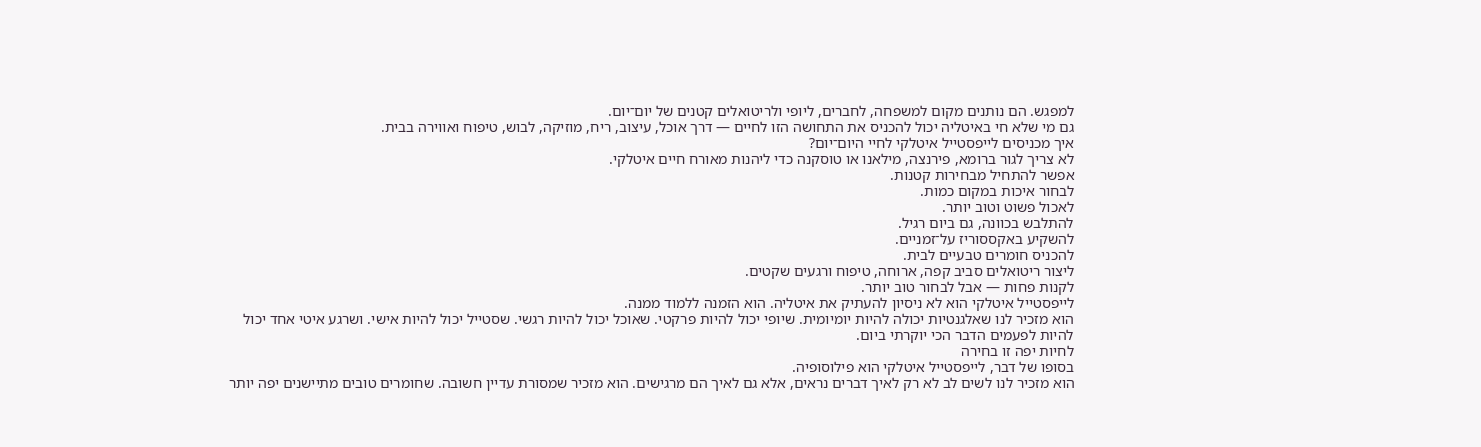למפגש. הם נותנים מקום למשפחה, לחברים, ליופי ולריטואלים קטנים של יום־יום.
גם מי שלא חי באיטליה יכול להכניס את התחושה הזו לחיים — דרך אוכל, עיצוב, ריח, מוזיקה, לבוש, טיפוח ואווירה בבית.
איך מכניסים לייפסטייל איטלקי לחיי היום־יום?
לא צריך לגור ברומא, פירנצה, מילאנו או טוסקנה כדי ליהנות מאורח חיים איטלקי.
אפשר להתחיל מבחירות קטנות.
לבחור איכות במקום כמות.
לאכול פשוט וטוב יותר.
להתלבש בכוונה, גם ביום רגיל.
להשקיע באקססוריז על־זמניים.
להכניס חומרים טבעיים לבית.
ליצור ריטואלים סביב קפה, ארוחה, טיפוח ורגעים שקטים.
לקנות פחות — אבל לבחור טוב יותר.
לייפסטייל איטלקי הוא לא ניסיון להעתיק את איטליה. הוא הזמנה ללמוד ממנה.
הוא מזכיר לנו שאלגנטיות יכולה להיות יומיומית. שיופי יכול להיות פרקטי. שאוכל יכול להיות רגשי. שסטייל יכול להיות אישי. ושרגע איטי אחד יכול להיות לפעמים הדבר הכי יוקרתי ביום.
לחיות יפה זו בחירה
בסופו של דבר, לייפסטייל איטלקי הוא פילוסופיה.
הוא מזכיר לנו לשים לב לא רק לאיך דברים נראים, אלא גם לאיך הם מרגישים. הוא מזכיר שמסורת עדיין חשובה. שחומרים טובים מתיישנים יפה יותר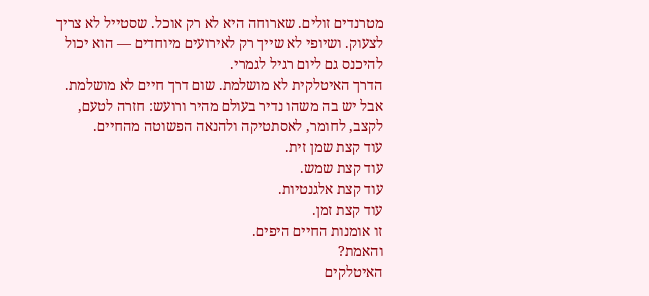מטרנדים זולים. שארוחה היא לא רק אוכל. שסטייל לא צריך לצעוק. ושיופי לא שייך רק לאירועים מיוחדים — הוא יכול להיכנס גם ליום רגיל לגמרי.
הדרך האיטלקית לא מושלמת. שום דרך חיים לא מושלמת. אבל יש בה משהו נדיר בעולם מהיר ורועש: חזרה לטעם, לקצב, לחומר, לאסתטיקה ולהנאה הפשוטה מהחיים.
עוד קצת שמן זית.
עוד קצת שמש.
עוד קצת אלגנטיות.
עוד קצת זמן.
זו אומנות החיים היפים.
והאמת?
האיטלקים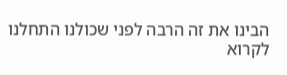הבינו את זה הרבה לפני שכולנו התחלנו לקרוא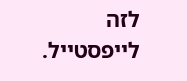לזה לייפסטייל.